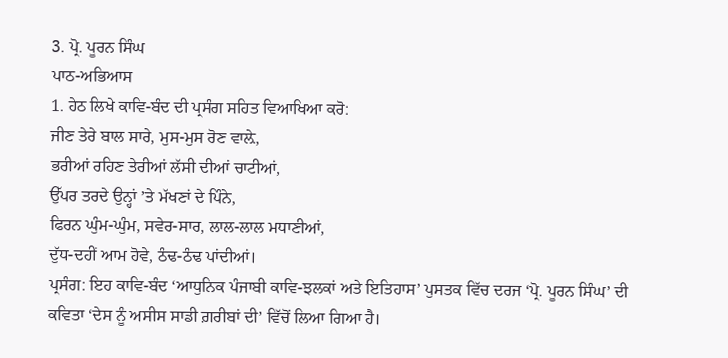3. ਪ੍ਰੋ. ਪੂਰਨ ਸਿੰਘ
ਪਾਠ-ਅਭਿਆਸ
1. ਹੇਠ ਲਿਖੇ ਕਾਵਿ-ਬੰਦ ਦੀ ਪ੍ਰਸੰਗ ਸਹਿਤ ਵਿਆਖਿਆ ਕਰੋ:
ਜੀਣ ਤੇਰੇ ਬਾਲ ਸਾਰੇ, ਮੁਸ-ਮੁਸ ਰੋਣ ਵਾਲ਼ੇ,
ਭਰੀਆਂ ਰਹਿਣ ਤੇਰੀਆਂ ਲੱਸੀ ਦੀਆਂ ਚਾਟੀਆਂ,
ਉੱਪਰ ਤਰਦੇ ਉਨ੍ਹਾਂ ’ਤੇ ਮੱਖਣਾਂ ਦੇ ਪਿੰਨੇ,
ਫਿਰਨ ਘੁੰਮ-ਘੁੰਮ, ਸਵੇਰ-ਸਾਰ, ਲਾਲ-ਲਾਲ ਮਧਾਣੀਆਂ,
ਦੁੱਧ-ਦਹੀਂ ਆਮ ਹੋਵੇ, ਠੰਢ-ਠੰਢ ਪਾਂਦੀਆਂ।
ਪ੍ਰਸੰਗ: ਇਹ ਕਾਵਿ-ਬੰਦ ‘ਆਧੁਨਿਕ ਪੰਜਾਬੀ ਕਾਵਿ-ਝਲਕਾਂ ਅਤੇ ਇਤਿਹਾਸ’ ਪੁਸਤਕ ਵਿੱਚ ਦਰਜ ‘ਪ੍ਰੋ. ਪੂਰਨ ਸਿੰਘ’ ਦੀ ਕਵਿਤਾ ‘ਦੇਸ ਨੂੰ ਅਸੀਸ ਸਾਡੀ ਗ਼ਰੀਬਾਂ ਦੀ’ ਵਿੱਚੋਂ ਲਿਆ ਗਿਆ ਹੈ।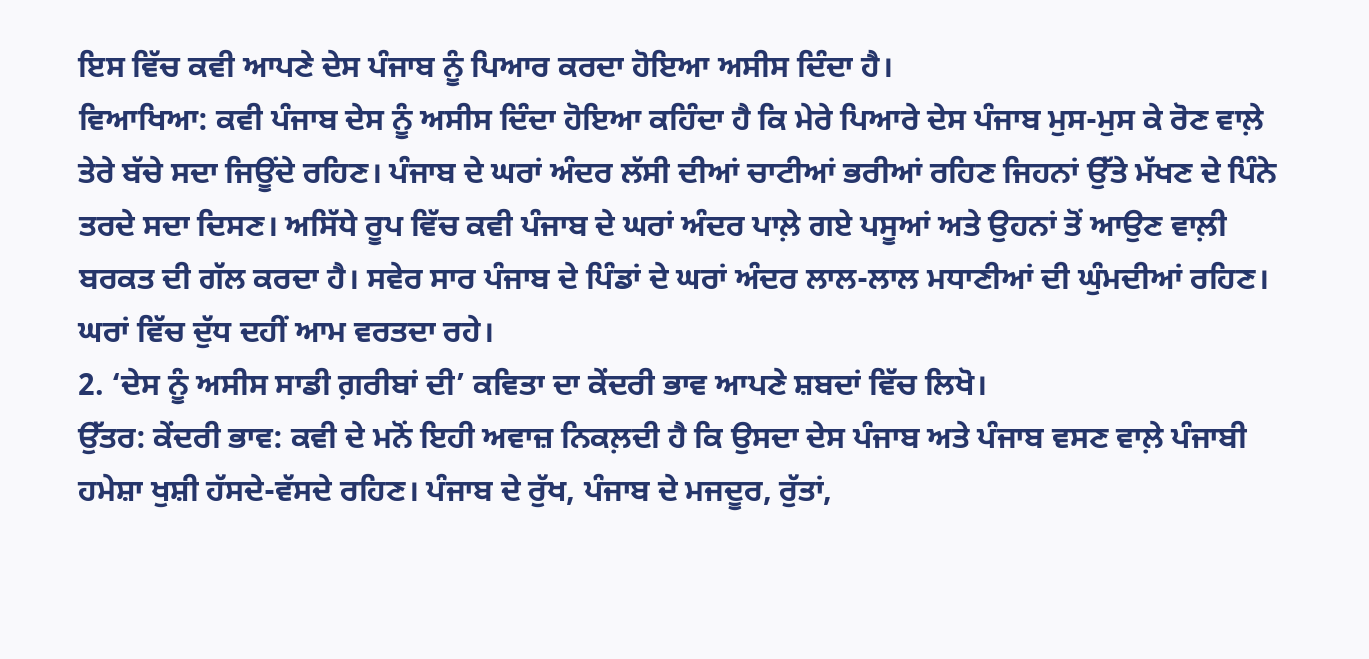ਇਸ ਵਿੱਚ ਕਵੀ ਆਪਣੇ ਦੇਸ ਪੰਜਾਬ ਨੂੰ ਪਿਆਰ ਕਰਦਾ ਹੋਇਆ ਅਸੀਸ ਦਿੰਦਾ ਹੈ।
ਵਿਆਖਿਆ: ਕਵੀ ਪੰਜਾਬ ਦੇਸ ਨੂੰ ਅਸੀਸ ਦਿੰਦਾ ਹੋਇਆ ਕਹਿੰਦਾ ਹੈ ਕਿ ਮੇਰੇ ਪਿਆਰੇ ਦੇਸ ਪੰਜਾਬ ਮੁਸ-ਮੁਸ ਕੇ ਰੋਣ ਵਾਲ਼ੇ ਤੇਰੇ ਬੱਚੇ ਸਦਾ ਜਿਊਂਦੇ ਰਹਿਣ। ਪੰਜਾਬ ਦੇ ਘਰਾਂ ਅੰਦਰ ਲੱਸੀ ਦੀਆਂ ਚਾਟੀਆਂ ਭਰੀਆਂ ਰਹਿਣ ਜਿਹਨਾਂ ਉੱਤੇ ਮੱਖਣ ਦੇ ਪਿੰਨੇ ਤਰਦੇ ਸਦਾ ਦਿਸਣ। ਅਸਿੱਧੇ ਰੂਪ ਵਿੱਚ ਕਵੀ ਪੰਜਾਬ ਦੇ ਘਰਾਂ ਅੰਦਰ ਪਾਲ਼ੇ ਗਏ ਪਸੂਆਂ ਅਤੇ ਉਹਨਾਂ ਤੋਂ ਆਉਣ ਵਾਲ਼ੀ ਬਰਕਤ ਦੀ ਗੱਲ ਕਰਦਾ ਹੈ। ਸਵੇਰ ਸਾਰ ਪੰਜਾਬ ਦੇ ਪਿੰਡਾਂ ਦੇ ਘਰਾਂ ਅੰਦਰ ਲਾਲ-ਲਾਲ ਮਧਾਣੀਆਂ ਦੀ ਘੁੰਮਦੀਆਂ ਰਹਿਣ। ਘਰਾਂ ਵਿੱਚ ਦੁੱਧ ਦਹੀਂ ਆਮ ਵਰਤਦਾ ਰਹੇ।
2. ‘ਦੇਸ ਨੂੰ ਅਸੀਸ ਸਾਡੀ ਗ਼ਰੀਬਾਂ ਦੀ’ ਕਵਿਤਾ ਦਾ ਕੇਂਦਰੀ ਭਾਵ ਆਪਣੇ ਸ਼ਬਦਾਂ ਵਿੱਚ ਲਿਖੋ।
ਉੱਤਰ: ਕੇਂਦਰੀ ਭਾਵ: ਕਵੀ ਦੇ ਮਨੋਂ ਇਹੀ ਅਵਾਜ਼ ਨਿਕਲ਼ਦੀ ਹੈ ਕਿ ਉਸਦਾ ਦੇਸ ਪੰਜਾਬ ਅਤੇ ਪੰਜਾਬ ਵਸਣ ਵਾਲ਼ੇ ਪੰਜਾਬੀ ਹਮੇਸ਼ਾ ਖੁਸ਼ੀ ਹੱਸਦੇ-ਵੱਸਦੇ ਰਹਿਣ। ਪੰਜਾਬ ਦੇ ਰੁੱਖ, ਪੰਜਾਬ ਦੇ ਮਜਦੂਰ, ਰੁੱਤਾਂ,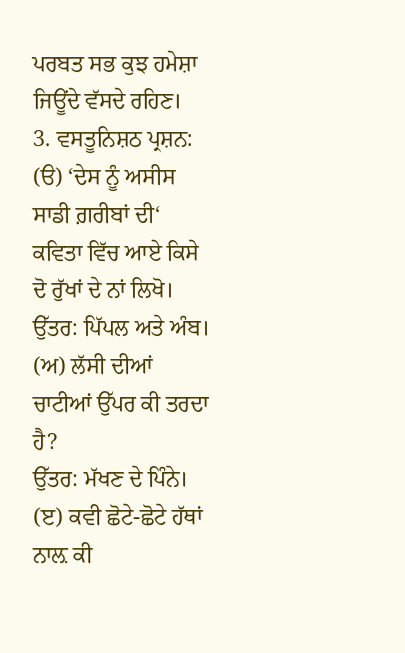ਪਰਬਤ ਸਭ ਕੁਝ ਹਮੇਸ਼ਾ ਜਿਊਂਦੇ ਵੱਸਦੇ ਰਹਿਣ।
3. ਵਸਤੂਨਿਸ਼ਠ ਪ੍ਰਸ਼ਨ:
(ੳ) ‘ਦੇਸ ਨੂੰ ਅਸੀਸ ਸਾਡੀ ਗ਼ਰੀਬਾਂ ਦੀ‘ ਕਵਿਤਾ ਵਿੱਚ ਆਏ ਕਿਸੇ ਦੋ ਰੁੱਖਾਂ ਦੇ ਨਾਂ ਲਿਖੋ।
ਉੱਤਰ: ਪਿੱਪਲ ਅਤੇ ਅੰਬ।
(ਅ) ਲੱਸੀ ਦੀਆਂ ਚਾਟੀਆਂ ਉੱਪਰ ਕੀ ਤਰਦਾ ਹੈ?
ਉੱਤਰ: ਮੱਖਣ ਦੇ ਪਿੰਨੇ।
(ੲ) ਕਵੀ ਛੋਟੇ-ਛੋਟੇ ਹੱਥਾਂ ਨਾਲ਼ ਕੀ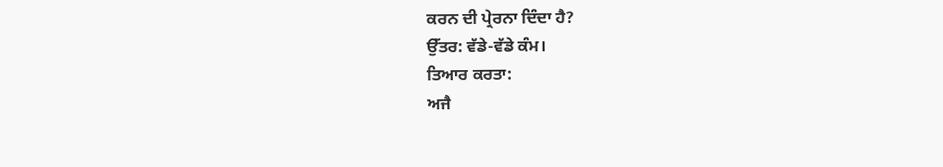ਕਰਨ ਦੀ ਪ੍ਰੇਰਨਾ ਦਿੰਦਾ ਹੈ?
ਉੱਤਰ: ਵੱਡੇ-ਵੱਡੇ ਕੰਮ।
ਤਿਆਰ ਕਰਤਾ:
ਅਜੈ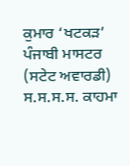ਕੁਮਾਰ ‘ਖਟਕੜ’ ਪੰਜਾਬੀ ਮਾਸਟਰ (ਸਟੇਟ ਅਵਾਰਡੀ) ਸ.ਸ.ਸ.ਸ. ਕਾਹਮਾ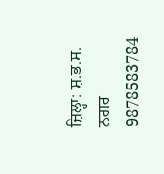ਜ਼ਿਲ੍ਹਾ: ਸ਼.ਭ.ਸ. ਨਗਰ 9878583784